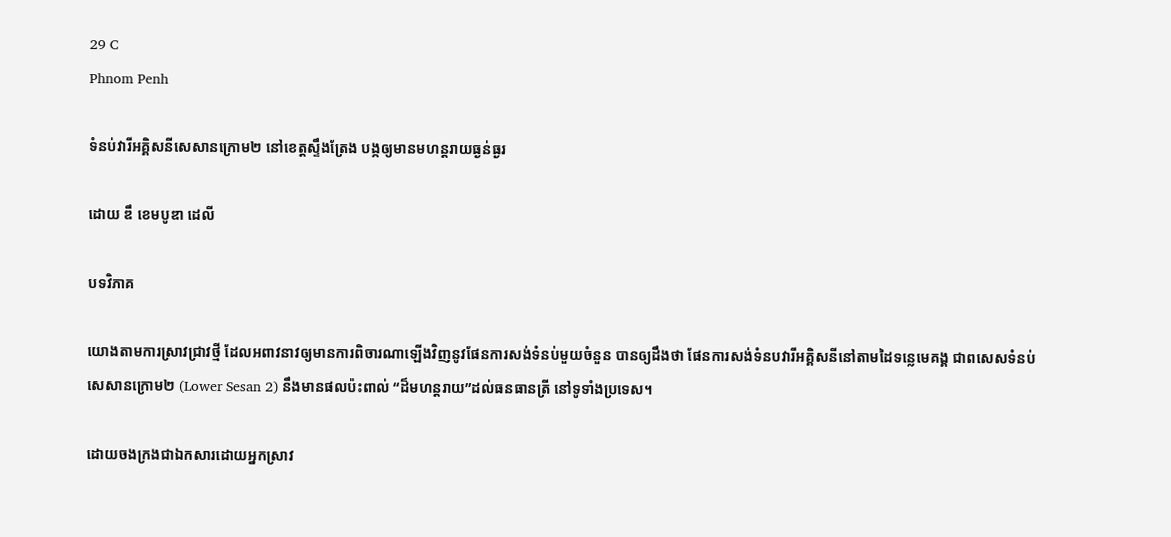29 C
Phnom Penh

ទំនប់វារីអគ្គិសនីសេសានក្រោម២ នៅខេត្តស្ទឹងត្រែង បង្កឲ្យមានមហន្តរាយធ្ងន់ធ្ងរ

ដោយ ឌឹ ខេមបូឌា ដេលី

បទវិភាគ

យោងតាមការស្រាវជ្រាវថ្មី ដែលអពាវនាវឲ្យមានការពិចារណាឡើងវិញនូវផែនការសង់ទំនប់មួយចំនួន បានឲ្យដឹងថា ផែនការសង់ទំនបវារីអគ្គិសនីនៅតាមដៃទន្លេមេគង្គ ជាពសេសទំនប់សេសានក្រោម២ (Lower Sesan 2) នឹងមានផលប៉ះពាល់ “ដ៏មហន្តរាយ”ដល់ធនធានត្រី នៅទូទាំងប្រទេស។

ដោយចងក្រងជាឯកសារដោយអ្នកស្រាវ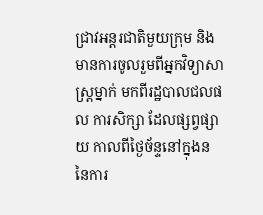ជ្រាវអន្តរជាតិមួយក្រុម និងមានការចូលរួមពីអ្នកវិទ្យាសាស្រ្តម្នាក់ មកពីរដ្ឋបាលជលផល ការសិក្សា ដែលផ្សព្វផ្សាយ កាលពីថ្ងៃច័ន្ទនៅក្នុងន នៃការ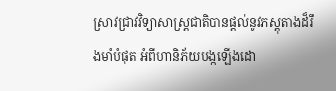ស្រាវជ្រាវវិទ្យាសាស្រ្តជាតិបានផ្តល់នូវភស្តុតាងដ៏រឹងមាំបំផុត អំពីហានិភ័យបង្កឡើងដោ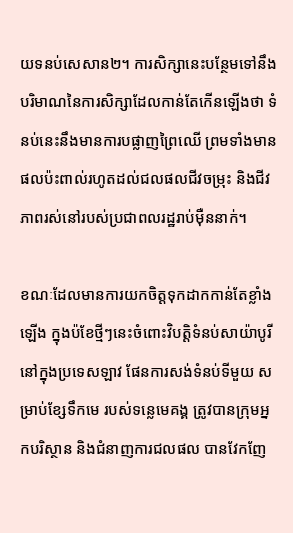យទនប់សេសាន២។ ការសិក្សានេះបន្ថែមទៅនឹងបរិមាណនៃការសិក្សាដែលកាន់តែកើនឡើងថា ទំនប់នេះនឹងមានការបផ្លាញព្រៃឈើ ព្រមទាំងមានផលប៉ះពាល់រហូតដល់ជលផលជីវចម្រុះ និងជីវភាពរស់នៅរបស់ប្រជាពលរដ្ឋរាប់មុឺននាក់។

ខណៈដែលមានការយកចិត្តទុកដាកកាន់តែខ្លាំងឡើង ក្នុងប៉ខែថ្មីៗនេះចំពោះវិបត្តិទំនប់សាយ៉ាបូរីនៅក្នុងប្រទេសឡាវ ផែនការសង់ទំនប់ទីមួយ សម្រាប់ខ្សែទឹកមេ របស់ទន្លេមេគង្គ ត្រូវបានក្រុមអ្នកបរិស្ថាន និងជំនាញការជលផល បានវែកញែ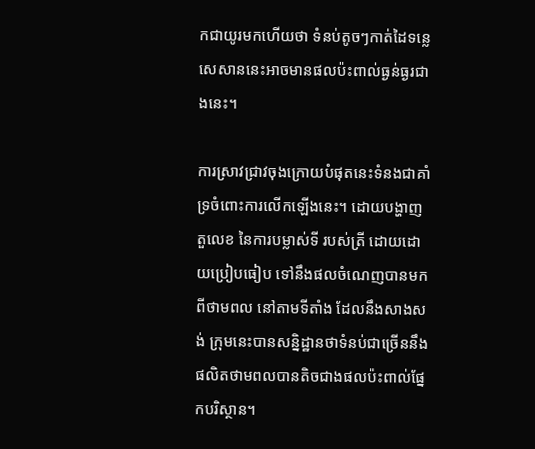កជាយូរមកហើយថា ទំនប់តូចៗកាត់ដៃទន្លេសេសាននេះអាចមានផលប៉ះពាល់ធ្ងន់ធ្ងរជាងនេះ។

ការស្រាវជ្រាវចុងក្រោយបំផុតនេះទំនងជាគាំទ្រចំពោះការលើកឡើងនេះ។ ដោយបង្ហាញតួលេខ នៃការបម្លាស់ទី របស់ត្រី ដោយដោយប្រៀបធៀប ទៅនឹងផលចំណេញបានមកពីថាមពល នៅតាមទីតាំង ដែលនឹងសាងសង់ ក្រុមនេះបានសន្និដ្ឋានថាទំនប់ជាច្រើននឹងផលិតថាមពលបានតិចជាងផលប៉ះពាល់ផ្នែកបរិស្ថាន។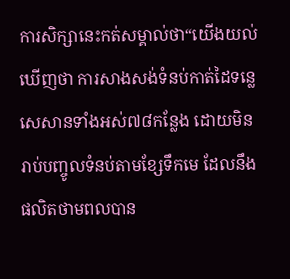ការសិក្សានេះកត់សម្គាល់ថា“យើងយល់ឃើញថា ការសាងសង់ទំនប់កាត់ដៃទន្លេសេសានទាំងអស់៧៨កន្លែង ដោយមិនរាប់បញ្ចូលទំនប់តាមខ្សែទឹកមេ ដែលនឹងផលិតថាមពលបាន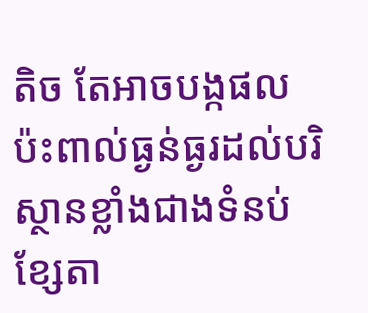តិច តែអាចបង្កផលប៉ះពាល់ធ្ងន់ធ្ងរដល់បរិស្ថានខ្លាំងជាងទំនប់ខ្សែតា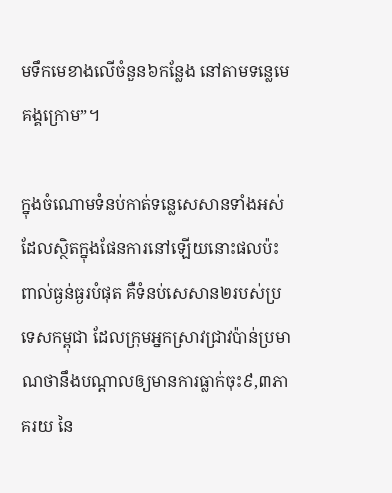មទឹកមេខាងលើចំនួន៦កន្លែង នៅតាមទន្លេមេគង្គក្រោម”។

ក្នុងចំណោមទំនប់កាត់ទន្លេសេសានទាំងអស់ ដែលស្ថិតក្នុងផែនការនៅឡើយនោះផលប៉ះពាល់ធ្ងន់ធ្ងរបំផុត គឺទំនប់សេសាន២របស់ប្រទេសកម្ពុជា ដែលក្រុមអ្នកស្រាវជ្រាវប៉ាន់ប្រមាណថានឹងបណ្តាលឲ្យមានការធ្លាក់ចុះ៩,៣ភាគរយ នៃ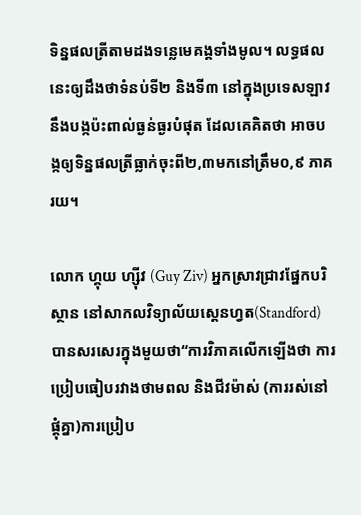ទិន្នផលត្រីតាមដងទន្លេមេគង្គទាំងមូល។ លទ្ធផលនេះឲ្យដឹងថាទំនប់ទី២ និងទី៣ នៅក្នុងប្រទេសឡាវ នឹងបង្កប៉ះពាល់ធ្ងន់ធ្ងរបំផុត ដែលគេគិតថា អាចបង្កឲ្យទិន្នផលត្រីធ្លាក់ចុះពី២,៣មកនៅត្រឹម០,៩ ភាគរយ។

លោក ហ្គុយ ហ្ស៊ីវ (Guy Ziv) អ្នកស្រាវជ្រាវផ្នែកបរិស្ថាន នៅសាកលវិទ្យាល័យស្តេនហ្វត(Standford) បានសរសេរក្នុងមួយថា“ការវិភាគលើកឡើងថា ការប្រៀបធៀបរវាងថាមពល និងជីវម៉ាស់ (ការរស់នៅផ្តុំគ្នា)ការប្រៀប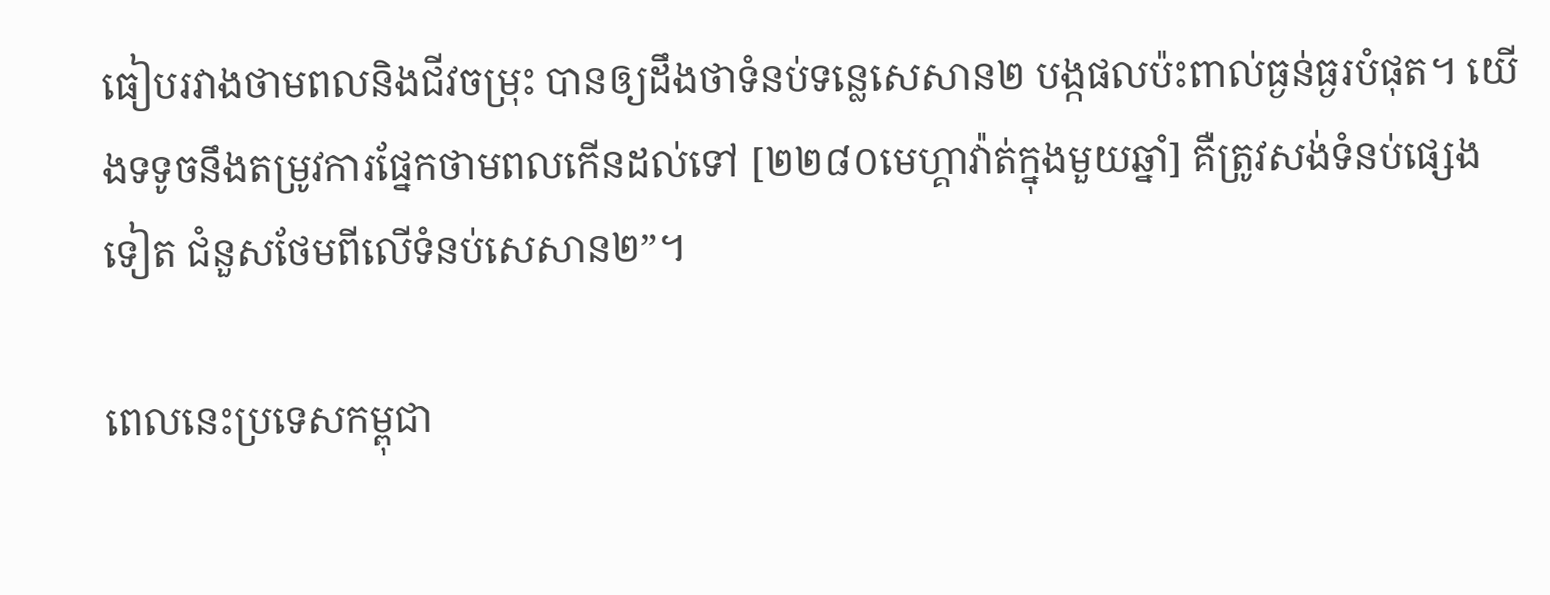ធៀបរវាងថាមពលនិងជីវចម្រុះ បានឲ្យដឹងថាទំនប់ទន្លេសេសាន២ បង្កផលប៉ះពាល់ធ្ងន់ធ្ងរបំផុត។ យើងទទូចនឹងតម្រូវការផ្នែកថាមពលកើនដល់ទៅ [២២៨០មេហ្គាវ៉ាត់ក្នុងមួយឆ្នាំ] គឺត្រូវសង់ទំនប់ផ្សេងទៀត ជំនួសថែមពីលើទំនប់សេសាន២”។

ពេលនេះប្រទេសកម្ពុជា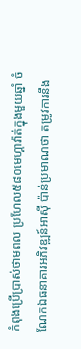កំពុងប្រើប្រាស់ថាមពល ប្រហែល៥៨០មេហ្គាវ៉ាត់ក្នុងមួយឆ្នាំ ចំណែកឯធនាគារអភិវឌ្ឍន៍អាស៊ី ប៉ាន់ប្រមាណថា តម្រូវការនឹង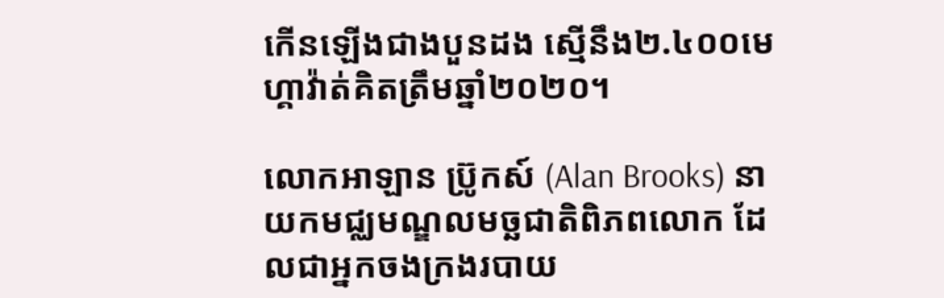កើនឡើងជាងបួនដង ស្មើនឹង២.៤០០មេហ្គាវ៉ាត់គិតត្រឹមឆ្នាំ២០២០។

លោកអាឡាន ប្រ៊ូកស៍ (Alan Brooks) នាយកមជ្ឈមណ្ឌលមច្ឆជាតិពិភពលោក ដែលជាអ្នកចងក្រងរបាយ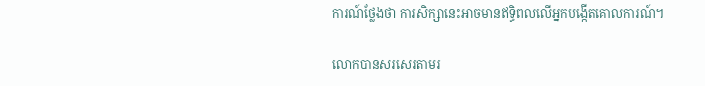ការណ៍ថ្លែងថា ការសិក្សានេះអាចមានឥទ្ធិពលលើអ្នកបង្កើតគោលការណ៍។

លោកបានសរសេរតាមរ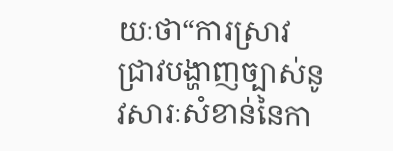យៈថា“ការស្រាវជ្រាវបង្ហាញច្បាស់នូវសារៈសំខាន់នៃកា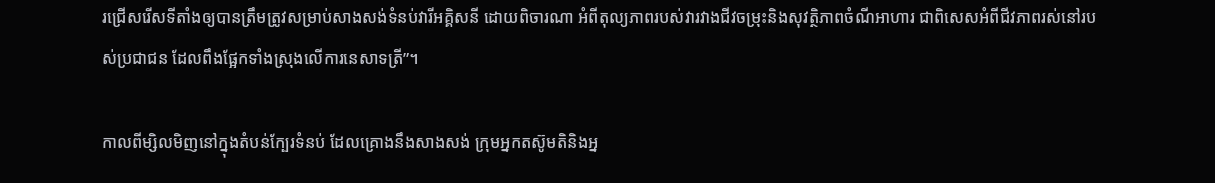រជ្រើសរើសទីតាំងឲ្យបានត្រឹមត្រូវសម្រាប់សាងសង់ទំនប់វារីអគ្គិសនី ដោយពិចារណា អំពីតុល្យភាពរបស់វារវាងជីវចម្រុះនិងសុវត្ថិភាពចំណីអាហារ ជាពិសេសអំពីជីវភាពរស់នៅរបស់ប្រជាជន ដែលពឹងផ្អែកទាំងស្រុងលើការនេសាទត្រី”។

កាលពីម្សិលមិញនៅក្នុងតំបន់ក្បែរទំនប់ ដែលគ្រោងនឹងសាងសង់ ក្រុមអ្នកតស៊ូមតិនិងអ្ន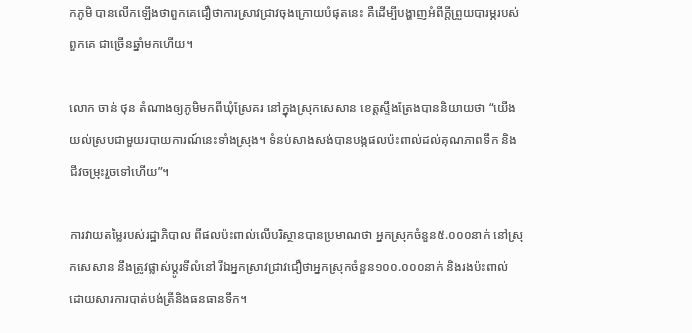កភូមិ បានលើកឡើងថាពួកគេជឿថាការស្រាវជ្រាវចុងក្រោយបំផុតនេះ គឺដើម្បីបង្ហាញអំពីក្តីព្រួយបារម្ភរបស់ពួកគេ ជាច្រើនឆ្នាំមកហើយ។

លោក ចាន់ ថុន តំណាងឲ្យភូមិមកពីឃំុស្រែគរ នៅក្នុងស្រុកសេសាន ខេត្តស្ទឹងត្រែងបាននិយាយថា “យើងយល់ស្របជាមួយរបាយការណ៍នេះទាំងស្រុង។ ទំនប់សាងសង់បានបង្កផលប៉ះពាល់ដល់គុណភាពទឹក និងជីវចម្រុះរួចទៅហើយ”។

ការវាយតម្លៃរបស់រដ្ឋាភិបាល ពីផលប៉ះពាល់លើបរិស្ថានបានប្រមាណថា អ្នកស្រុកចំនួន៥.០០០នាក់ នៅស្រុកសេសាន នឹងត្រូវផ្លាស់ប្តូរទីលំនៅ រីឯអ្នកស្រាវជ្រាវជឿថាអ្នកស្រុកចំនួន១០០.០០០នាក់ និងរងប៉ះពាល់ដោយសារការបាត់បង់ត្រីនិងធនធានទឹក។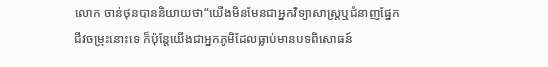លោក ចាន់ថុនបាននិយាយថា“យើងមិនមែនជាអ្នកវិទ្យាសាស្ត្រឬជំនាញផ្នែកជីវចម្រុះនោះទេ ក៏ប៉ុន្តែយើងជាអ្នកភូមិដែលធ្លាប់មានបទពិសោធន៍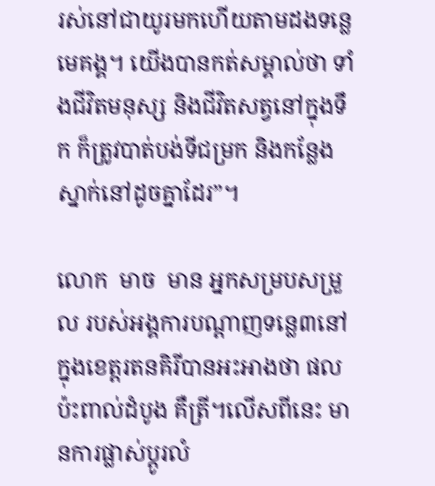រស់នៅជាយូរមកហើយតាមដងទន្លេមេគង្គ។ យើងបានកត់សម្គាល់ថា ទាំងជីវិតមនុស្ស និងជីវិតសត្វនៅក្នុងទឹក ក៏ត្រូវបាត់បង់ទីជម្រក និងកន្លែងស្នាក់នៅដូចគ្នាដែរ”។

លោក  មាច  មាន អ្នកសម្របសម្រួល របស់អង្គការបណ្តាញទន្លេ៣នៅក្នុងខេត្តរតនគិរីបានអះអាងថា ផលប៉ះពាល់ដំបូង គឺត្រី។លើសពីនេះ មានការផ្លាស់ប្តូរលំ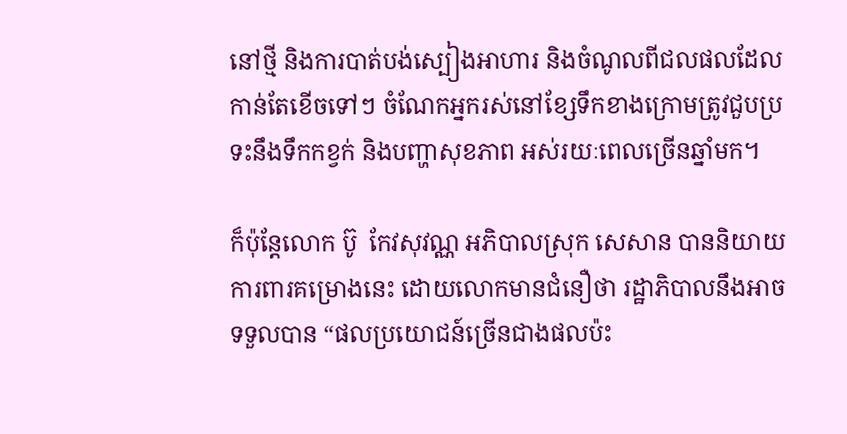នៅថ្មី និងការបាត់បង់ស្បៀងអាហារ និងចំណូលពីជលផលដែលកាន់តែខើចទៅៗ ចំណែកអ្នករស់នៅខ្សែទឹកខាងក្រោមត្រូវជួបប្រទះនឹងទឹកកខ្វក់ និងបញ្ហាសុខភាព អស់រយៈពេលច្រើនឆ្នាំមក។

ក៏ប៉ុន្តែលោក ប៊ូ  កែវសុវណ្ណ អភិបាលស្រុក សេសាន បាននិយាយការពារគម្រោងនេះ ដោយលោកមានជំនឿថា រដ្ឋាភិបាលនឹងអាចទទួលបាន “ផលប្រយោជន៍ច្រើនជាងផលប៉ះ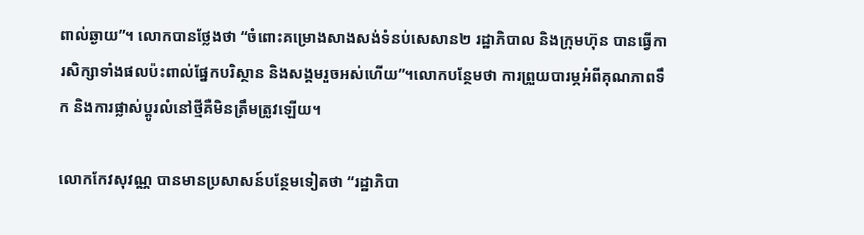ពាល់ឆ្ងាយ”។ លោកបានថ្លែងថា “ចំពោះគម្រោងសាងសង់ទំនប់សេសាន២ រដ្ឋាភិបាល និងក្រុមហ៊ុន បានធ្វើការសិក្សាទាំងផលប៉ះពាល់ផ្នែកបរិស្ថាន និងសង្គមរួចអស់ហើយ”។លោកបន្ថែមថា ការព្រួយបារម្ភអំពីគុណភាពទឹក និងការផ្លាស់ប្តូរលំនៅថ្មីគឺមិនត្រឹមត្រូវឡើយ។

លោកកែវសុវណ្ណ បានមានប្រសាសន៍បន្ថែមទៀតថា “រដ្ឋាភិបា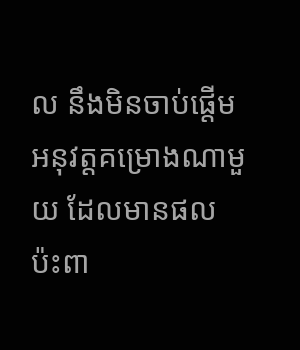ល នឹងមិនចាប់ផ្តើមអនុវត្តគម្រោងណាមួយ ដែលមានផលប៉ះពា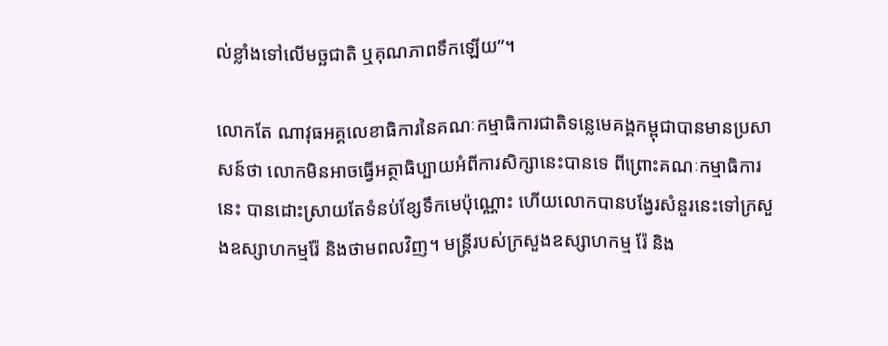ល់ខ្លាំងទៅលើមច្ឆជាតិ ឬគុណភាពទឹកឡើយ”។

លោកតែ ណាវុធអគ្គលេខាធិការនៃគណៈកម្មាធិការជាតិទន្លេមេគង្គកម្ពុជាបានមានប្រសាសន៍ថា លោកមិនអាចធ្វើអត្ថាធិប្បាយអំពីការសិក្សានេះបានទេ ពីព្រោះគណៈកម្មាធិការនេះ បានដោះស្រាយតែទំនប់ខ្សែទឹកមេប៉ុណ្ណោះ ហើយលោកបានបង្វែរសំនួរនេះទៅក្រសួងឧស្សាហកម្មរ៉ែ និងថាមពលវិញ។ មន្ត្រីរបស់ក្រសួងឧស្សាហកម្ម រ៉ែ និង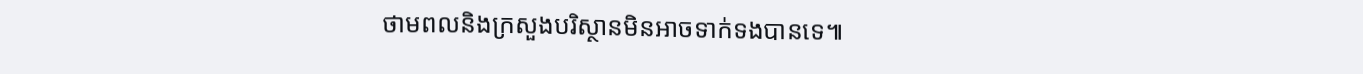ថាមពលនិងក្រសួងបរិស្ថានមិនអាចទាក់ទងបានទេ៕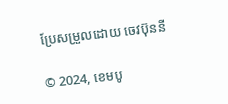ប្រែសម្រួលដោយ ចេវប៊ុននី

© 2024, ខេមបូ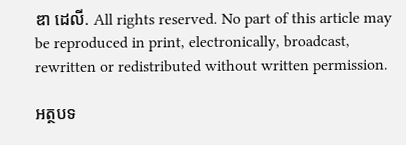ឌា ដេលី. All rights reserved. No part of this article may be reproduced in print, electronically, broadcast, rewritten or redistributed without written permission.

អត្ថបទ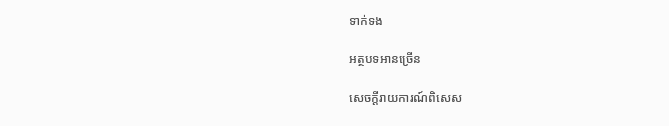ទាក់ទង

អត្ថបទអានច្រើន

សេចក្ដីរាយការណ៍ពិសេស